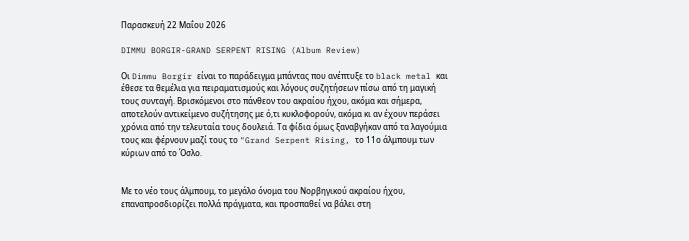Παρασκευή 22 Μαΐου 2026

DIMMU BORGIR-GRAND SERPENT RISING (Album Review)

Οι Dimmu Borgir είναι το παράδειγμα μπάντας που ανέπτυξε το black metal και έθεσε τα θεμέλια για πειραματισμούς και λόγους συζητήσεων πίσω από τη μαγική τους συνταγή. Βρισκόμενοι στο πάνθεον του ακραίου ήχου, ακόμα και σήμερα, αποτελούν αντικείμενο συζήτησης με ό,τι κυκλοφορούν, ακόμα κι αν έχουν περάσει χρόνια από την τελευταία τους δουλειά. Τα φίδια όμως ξαναβγήκαν από τα λαγούμια τους και φέρνουν μαζί τους το "Grand Serpent Rising, το 11ο άλμπουμ των κύριων από το Όσλο.


Με το νέο τους άλμπουμ, το μεγάλο όνομα του Νορβηγικού ακραίου ήχου, επαναπροσδιορίζει πολλά πράγματα, και προσπαθεί να βάλει στη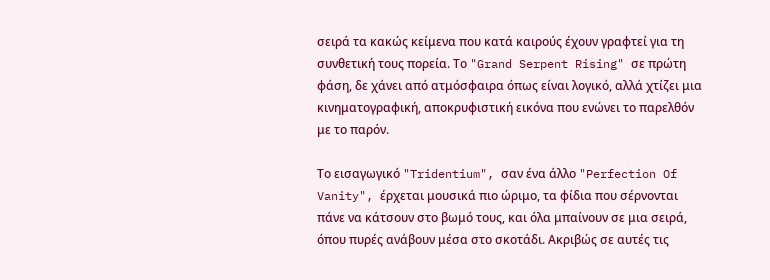σειρά τα κακώς κείμενα που κατά καιρούς έχουν γραφτεί για τη συνθετική τους πορεία. Το "Grand Serpent Rising" σε πρώτη φάση, δε χάνει από ατμόσφαιρα όπως είναι λογικό, αλλά χτίζει μια κινηματογραφική, αποκρυφιστική εικόνα που ενώνει το παρελθόν με το παρόν.

Το εισαγωγικό "Tridentium", σαν ένα άλλο "Perfection Of Vanity", έρχεται μουσικά πιο ώριμο, τα φίδια που σέρνονται πάνε να κάτσουν στο βωμό τους, και όλα μπαίνουν σε μια σειρά, όπου πυρές ανάβουν μέσα στο σκοτάδι. Ακριβώς σε αυτές τις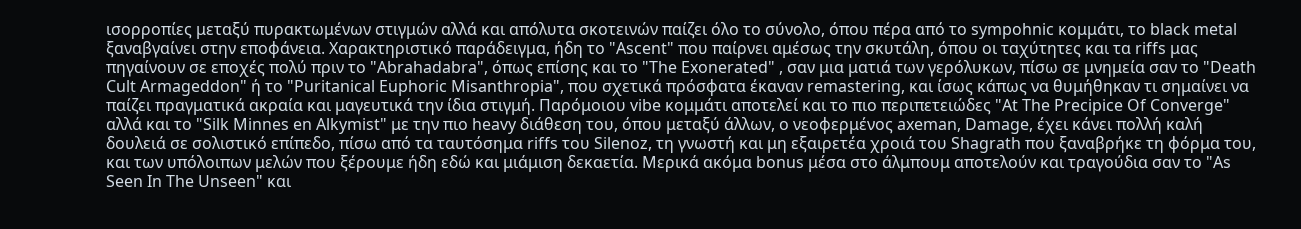ισορροπίες μεταξύ πυρακτωμένων στιγμών αλλά και απόλυτα σκοτεινών παίζει όλο το σύνολο, όπου πέρα από το sympohnic κομμάτι, το black metal ξαναβγαίνει στην εποφάνεια. Χαρακτηριστικό παράδειγμα, ήδη το "Ascent" που παίρνει αμέσως την σκυτάλη, όπου οι ταχύτητες και τα riffs μας πηγαίνουν σε εποχές πολύ πριν το "Abrahadabra", όπως επίσης και το "The Exonerated" , σαν μια ματιά των γερόλυκων, πίσω σε μνημεία σαν το "Death Cult Armageddon" ή το "Puritanical Euphoric Misanthropia", που σχετικά πρόσφατα έκαναν remastering, και ίσως κάπως να θυμήθηκαν τι σημαίνει να παίζει πραγματικά ακραία και μαγευτικά την ίδια στιγμή. Παρόμοιου vibe κομμάτι αποτελεί και το πιο περιπετειώδες "At The Precipice Of Converge" αλλά και το "Silk Minnes en Alkymist" με την πιο heavy διάθεση του, όπου μεταξύ άλλων, ο νεοφερμένος axeman, Damage, έχει κάνει πολλή καλή δουλειά σε σολιστικό επίπεδο, πίσω από τα ταυτόσημα riffs του Silenoz, τη γνωστή και μη εξαιρετέα χροιά του Shagrath που ξαναβρήκε τη φόρμα του, και των υπόλοιπων μελών που ξέρουμε ήδη εδώ και μιάμιση δεκαετία. Μερικά ακόμα bonus μέσα στο άλμπουμ αποτελούν και τραγούδια σαν το "As Seen In The Unseen" και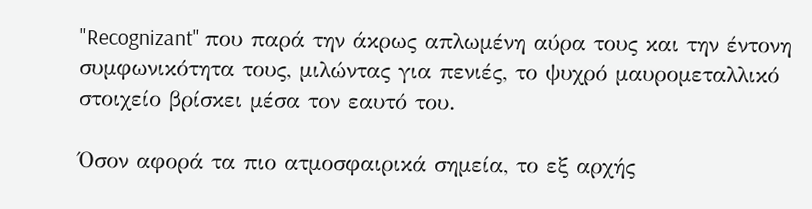"Recognizant" που παρά την άκρως απλωμένη αύρα τους και την έντονη συμφωνικότητα τους, μιλώντας για πενιές, το ψυχρό μαυρομεταλλικό στοιχείο βρίσκει μέσα τον εαυτό του.

Όσον αφορά τα πιο ατμοσφαιρικά σημεία, το εξ αρχής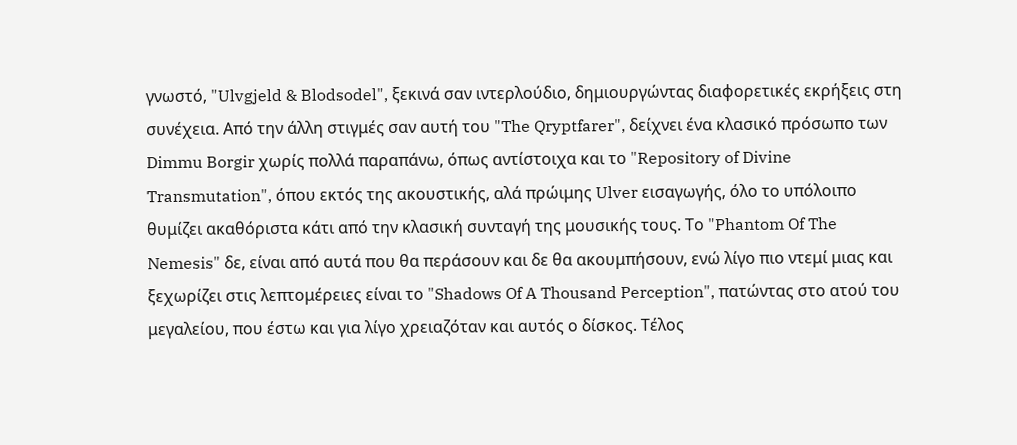γνωστό, "Ulvgjeld & Blodsodel", ξεκινά σαν ιντερλούδιο, δημιουργώντας διαφορετικές εκρήξεις στη συνέχεια. Από την άλλη στιγμές σαν αυτή του "The Qryptfarer", δείχνει ένα κλασικό πρόσωπο των Dimmu Borgir χωρίς πολλά παραπάνω, όπως αντίστοιχα και το "Repository of Divine Transmutation", όπου εκτός της ακουστικής, αλά πρώιμης Ulver εισαγωγής, όλο το υπόλοιπο θυμίζει ακαθόριστα κάτι από την κλασική συνταγή της μουσικής τους. Το "Phantom Of The Nemesis" δε, είναι από αυτά που θα περάσουν και δε θα ακουμπήσουν, ενώ λίγο πιο ντεμί μιας και ξεχωρίζει στις λεπτομέρειες είναι το "Shadows Of A Thousand Perception", πατώντας στο ατού του μεγαλείου, που έστω και για λίγο χρειαζόταν και αυτός ο δίσκος. Τέλος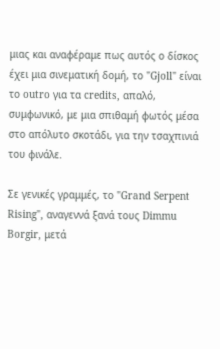μιας και αναφέραμε πως αυτός ο δίσκος έχει μια σινεματική δομή, το "Gjoll" είναι το outro για τα credits, απαλό, συμφωνικό, με μια σπιθαμή φωτός μέσα στο απόλυτο σκοτάδι, για την τσαχπινιά του φινάλε.

Σε γενικές γραμμές, το "Grand Serpent Rising", αναγεννά ξανά τους Dimmu Borgir, μετά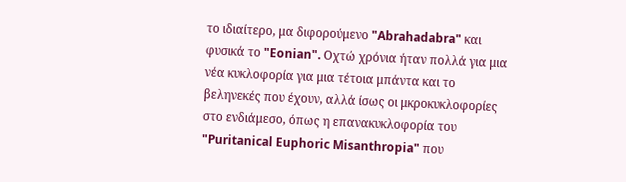το ιδιαίτερο, μα διφορούμενο "Abrahadabra" και φυσικά το "Eonian". Οχτώ χρόνια ήταν πολλά για μια νέα κυκλοφορία για μια τέτοια μπάντα και το βεληνεκές που έχουν, αλλά ίσως οι μκροκυκλοφορίες στο ενδιάμεσο, όπως η επανακυκλοφορία του "Puritanical Euphoric Misanthropia" που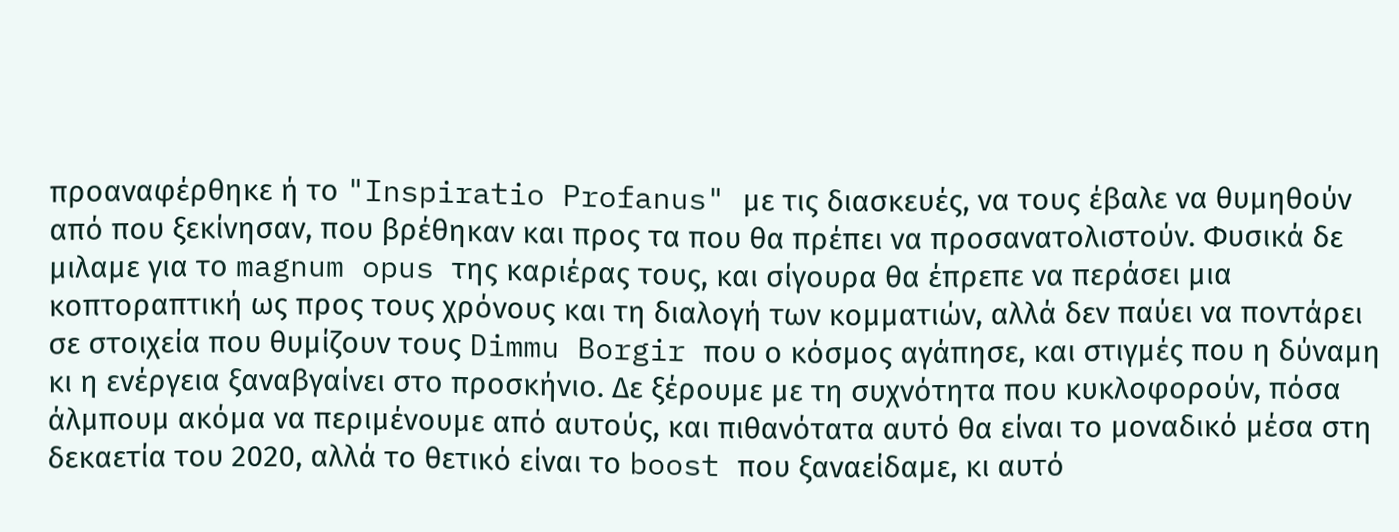προαναφέρθηκε ή το "Inspiratio Profanus" με τις διασκευές, να τους έβαλε να θυμηθούν από που ξεκίνησαν, που βρέθηκαν και προς τα που θα πρέπει να προσανατολιστούν. Φυσικά δε μιλαμε για το magnum opus της καριέρας τους, και σίγουρα θα έπρεπε να περάσει μια κοπτοραπτική ως προς τους χρόνους και τη διαλογή των κομματιών, αλλά δεν παύει να ποντάρει σε στοιχεία που θυμίζουν τους Dimmu Borgir που ο κόσμος αγάπησε, και στιγμές που η δύναμη κι η ενέργεια ξαναβγαίνει στο προσκήνιο. Δε ξέρουμε με τη συχνότητα που κυκλοφορούν, πόσα άλμπουμ ακόμα να περιμένουμε από αυτούς, και πιθανότατα αυτό θα είναι το μοναδικό μέσα στη δεκαετία του 2020, αλλά το θετικό είναι το boost που ξαναείδαμε, κι αυτό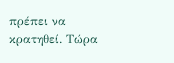πρέπει να κρατηθεί. Τώρα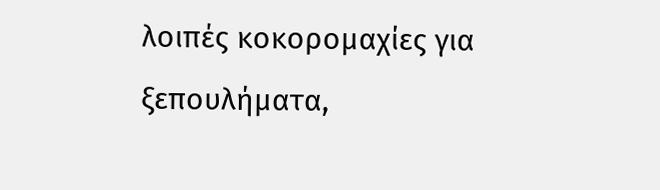λοιπές κοκορομαχίες για ξεπουλήματα,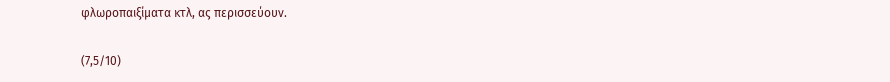φλωροπαιξίματα κτλ, ας περισσεύουν.

(7,5/10)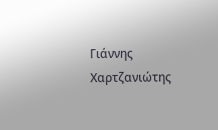Γιάννης Χαρτζανιώτης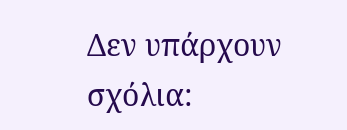Δεν υπάρχουν σχόλια: